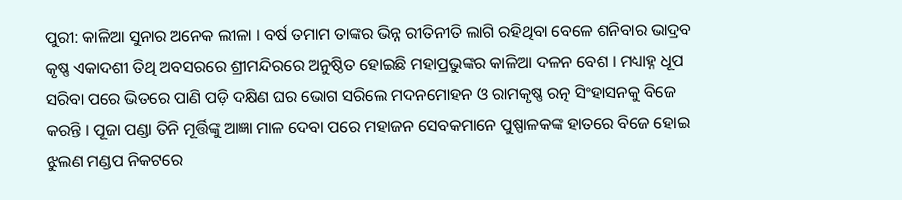ପୁରୀ: କାଳିଆ ସୁନାର ଅନେକ ଲୀଳା । ବର୍ଷ ତମାମ ତାଙ୍କର ଭିନ୍ନ ରୀତିନୀତି ଲାଗି ରହିଥିବା ବେଳେ ଶନିବାର ଭାଦ୍ରବ କୃଷ୍ଣ ଏକାଦଶୀ ତିଥି ଅବସରରେ ଶ୍ରୀମନ୍ଦିରରେ ଅନୁଷ୍ଠିତ ହୋଇଛି ମହାପ୍ରଭୁଙ୍କର କାଳିଆ ଦଳନ ବେଶ । ମଧ୍ୟାହ୍ନ ଧୂପ ସରିବା ପରେ ଭିତରେ ପାଣି ପଡ଼ି ଦକ୍ଷିଣ ଘର ଭୋଗ ସରିଲେ ମଦନମୋହନ ଓ ରାମକୃଷ୍ଣ ରତ୍ନ ସିଂହାସନକୁ ବିଜେ କରନ୍ତି । ପୂଜା ପଣ୍ଡା ତିନି ମୂର୍ତ୍ତିଙ୍କୁ ଆଜ୍ଞା ମାଳ ଦେବା ପରେ ମହାଜନ ସେବକମାନେ ପୁଷ୍ପାଳକଙ୍କ ହାତରେ ବିଜେ ହୋଇ ଝୁଲଣ ମଣ୍ଡପ ନିକଟରେ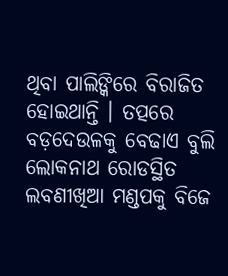ଥିବା ପାଲିଙ୍କିରେ ବିରାଜିତ ହୋଇଥାନ୍ତି । ତତ୍ପରେ ବଡ଼ଦେଉଳକୁ ବେଢାଏ ବୁଲି ଲୋକନାଥ ରୋଡସ୍ଥିତ ଲବଣୀଖିଆ ମଣ୍ଡପକୁ ବିଜେ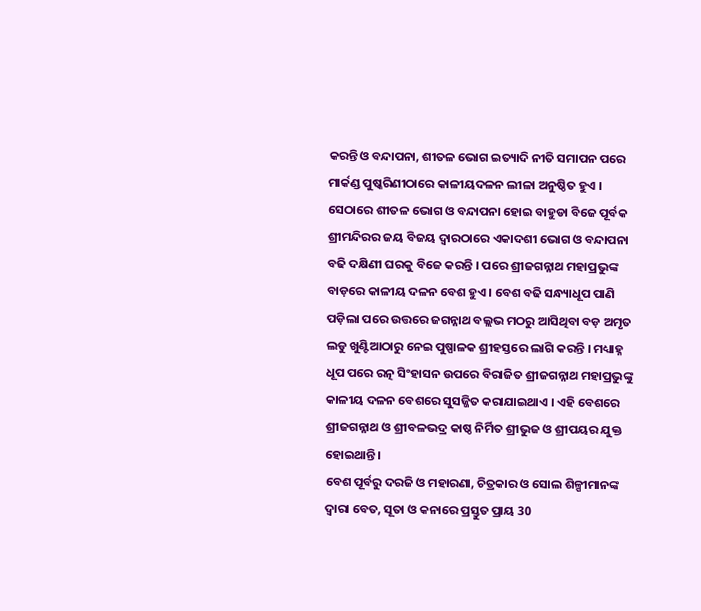କରନ୍ତି ଓ ବନ୍ଦାପନା, ଶୀତଳ ଭୋଗ ଇତ୍ୟାଦି ନୀତି ସମାପନ ପରେ ମାର୍କଣ୍ଡ ପୁଷ୍କରିଣୀଠାରେ କାଳୀୟଦଳନ ଲୀଳା ଅନୁଷ୍ଠିତ ହୁଏ ।
ସେଠାରେ ଶୀତଳ ଭୋଗ ଓ ବନ୍ଦାପନା ହୋଇ ବାହୁଡା ବିଜେ ପୂର୍ବକ ଶ୍ରୀମନ୍ଦିରର ଜୟ ବିଜୟ ଦ୍ବାରଠାରେ ଏକାଦଶୀ ଭୋଗ ଓ ବନ୍ଦାପନା ବଢି ଦକ୍ଷିଣୀ ଘରକୁ ବିଜେ କରନ୍ତି । ପରେ ଶ୍ରୀଜଗନ୍ନାଥ ମହାପ୍ରଭୁଙ୍କ ବାଡ଼ରେ କାଳୀୟ ଦଳନ ବେଶ ହୁଏ । ବେଶ ବଢି ସନ୍ଧ୍ୟାଧୂପ ପାଣି ପଡ଼ିଲା ପରେ ଉତ୍ତରେ ଜଗନ୍ନାଥ ବଲ୍ଲଭ ମଠରୁ ଆସିଥିବା ବଡ଼ ଅମୃତ ଲଡୁ ଖୁଣ୍ଟିଆଠାରୁ ନେଇ ପୁଷ୍ପାଳକ ଶ୍ରୀହସ୍ତରେ ଲାଗି କରନ୍ତି । ମଧ୍ୟାହ୍ନ ଧୂପ ପରେ ରତ୍ନ ସିଂହାସନ ଉପରେ ବିରାଜିତ ଶ୍ରୀଜଗନ୍ନାଥ ମହାପ୍ରଭୁଙ୍କୁ କାଳୀୟ ଦଳନ ବେଶରେ ସୁସଜ୍ଜିତ କରାଯାଇଥାଏ । ଏହି ବେଶରେ ଶ୍ରୀଜଗନ୍ନାଥ ଓ ଶ୍ରୀବଳଭଦ୍ର କାଷ୍ଠ ନିର୍ମିତ ଶ୍ରୀଭୁଜ ଓ ଶ୍ରୀପୟର ଯୁକ୍ତ ହୋଇଥାନ୍ତି ।
ବେଶ ପୂର୍ବରୁ ଦରଜି ଓ ମହାରଣା, ଚିତ୍ରକାର ଓ ସୋଲ ଶିଳ୍ପୀମାନଙ୍କ ଦ୍ବାରା ବେତ, ସୂତା ଓ କନାରେ ପ୍ରସ୍ତୁତ ପ୍ରାୟ 30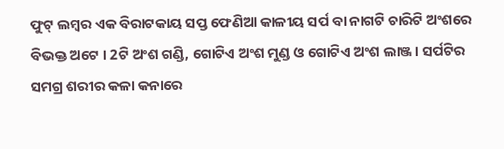ଫୁଟ୍ ଲମ୍ବର ଏକ ବିରାଟକାୟ ସପ୍ତ ଫେଣିଆ କାଳୀୟ ସର୍ପ ବା ନାଗଟି ଚାରିଟି ଅଂଶରେ ବିଭକ୍ତ ଅଟେ । 2ଟି ଅଂଶ ଗଣ୍ଡି, ଗୋଟିଏ ଅଂଶ ମୁଣ୍ଡ ଓ ଗୋଟିଏ ଅଂଶ ଲାଞ୍ଜ । ସର୍ପଟିର ସମଗ୍ର ଶରୀର କଳା କନାରେ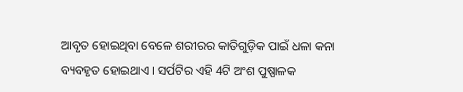ଆବୃତ ହୋଇଥିବା ବେଳେ ଶରୀରର କାତିଗୁଡ଼ିକ ପାଇଁ ଧଳା କନା ବ୍ୟବହୃତ ହୋଇଥାଏ । ସର୍ପଟିର ଏହି 4ଟି ଅଂଶ ପୁଷ୍ପାଳକ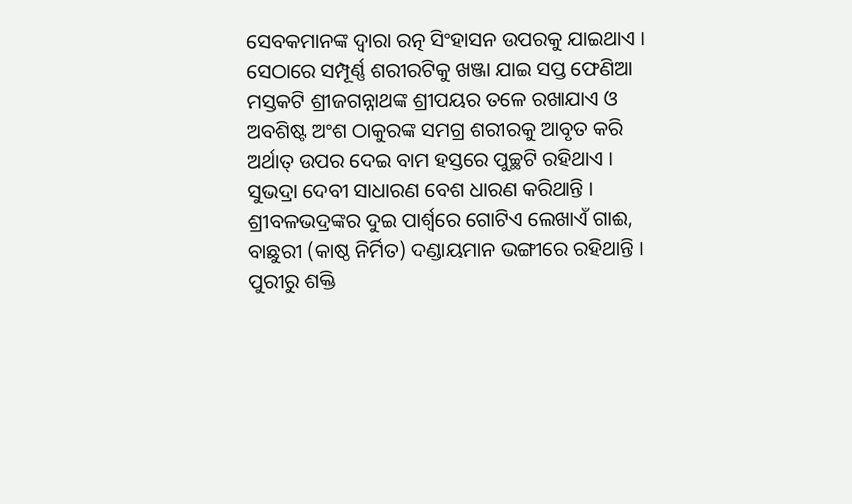ସେବକମାନଙ୍କ ଦ୍ବାରା ରତ୍ନ ସିଂହାସନ ଉପରକୁ ଯାଇଥାଏ । ସେଠାରେ ସମ୍ପୂର୍ଣ୍ଣ ଶରୀରଟିକୁ ଖଞ୍ଜା ଯାଇ ସପ୍ତ ଫେଣିଆ ମସ୍ତକଟି ଶ୍ରୀଜଗନ୍ନାଥଙ୍କ ଶ୍ରୀପୟର ତଳେ ରଖାଯାଏ ଓ ଅବଶିଷ୍ଟ ଅଂଶ ଠାକୁରଙ୍କ ସମଗ୍ର ଶରୀରକୁ ଆବୃତ କରି ଅର୍ଥାତ୍ ଉପର ଦେଇ ବାମ ହସ୍ତରେ ପୁଚ୍ଛଟି ରହିଥାଏ ।
ସୁଭଦ୍ରା ଦେବୀ ସାଧାରଣ ବେଶ ଧାରଣ କରିଥାନ୍ତି । ଶ୍ରୀବଳଭଦ୍ରଙ୍କର ଦୁଇ ପାର୍ଶ୍ବରେ ଗୋଟିଏ ଲେଖାଏଁ ଗାଈ, ବାଛୁରୀ (କାଷ୍ଠ ନିର୍ମିତ) ଦଣ୍ଡାୟମାନ ଭଙ୍ଗୀରେ ରହିଥାନ୍ତି ।
ପୁରୀରୁ ଶକ୍ତି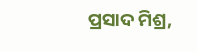ପ୍ରସାଦ ମିଶ୍ର,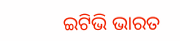ଇଟିଭି ଭାରତ